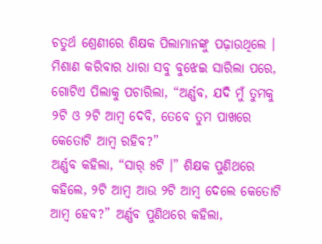ଚତୁର୍ଥ ଶ୍ରେଣୀରେ ଶିକ୍ଷକ ପିଲାମାନଙ୍କୁ ପଢ଼ାଉଥିଲେ । ମିଶାଣ କରିବାର ଧାରା ସବୁ ବୁଝେଇ ସାରିଲା ପରେ, ଗୋଟିଏ ପିଲାକୁ ପଚାରିଲା, “ଅର୍ଣ୍ଣବ, ଯଦି ମୁଁ ତୁମକୁ ୨ଟି ଓ ୨ଟି ଆମ୍ବ ଦେବି, ତେବେ ତୁମ ପାଖରେ କେତୋଟି ଆମ୍ବ ରହିବ?”
ଅର୍ଣ୍ଣବ କହିଲା, “ସାର୍ ୫ଟି ।” ଶିକ୍ଷକ ପୁଣିଥରେ କହିଲେ, ୨ଟି ଆମ୍ବ ଆଉ ୨ଟି ଆମ୍ବ ଦେଲେ କେତୋଟି ଆମ୍ବ ହେବ?” ଅର୍ଣ୍ଣବ ପୁଣିଥରେ କହିଲା,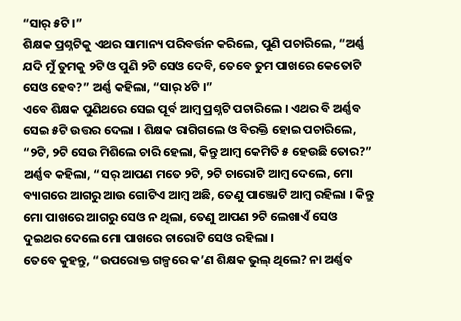“ସାର୍ ୫ଟି ।”
ଶିକ୍ଷକ ପ୍ରଶ୍ନଟିକୁ ଏଥର ସାମାନ୍ୟ ପରିବର୍ତ୍ତନ କରିଲେ, ପୁଣି ପଚାରିଲେ, “ଅର୍ଣ୍ଣ ଯଦି ମୁଁ ତୁମକୁ ୨ଟି ଓ ପୁଣି ୨ଟି ସେଓ ଦେବି, ତେବେ ତୁମ ପାଖରେ କେତୋଟି ସେଓ ହେବ?” ଅର୍ଣ୍ଣ କହିଲା, “ସାର୍ ୪ଟି ।”
ଏବେ ଶିକ୍ଷକ ପୁଣିଥରେ ସେଇ ପୂର୍ବ ଆମ୍ବ ପ୍ରଶ୍ନଟି ପଚାରିଲେ । ଏଥର ବି ଅର୍ଣ୍ଣବ ସେଇ ୫ଟି ଉତ୍ତର ଦେଲା । ଶିକ୍ଷକ ରାଗିଗଲେ ଓ ବିରକ୍ତି ହୋଇ ପଚାରିଲେ, “୨ଟି, ୨ଟି ସେଉ ମିଶିଲେ ଚାରି ହେଲା, କିନ୍ତୁ ଆମ୍ବ କେମିତି ୫ ହେଉଛି ତୋର?”
ଅର୍ଣ୍ଣବ କହିଲା, “ସର୍ ଆପଣ ମତେ ୨ଟି, ୨ଟି ଚାରୋଟି ଆମ୍ବ ଦେଲେ, ମୋ ବ୍ୟାଗରେ ଆଗରୁ ଆଉ ଗୋଟିଏ ଆମ୍ବ ଅଛି, ତେଣୁ ପାଞ୍ଜୋଟି ଆମ୍ବ ରହିଲା । କିନ୍ତୁ ମୋ ପାଖରେ ଆଗରୁ ସେଓ ନ ଥିଲା, ତେଣୁ ଆପଣ ୨ଟି ଲେଖାଏଁ ସେଓ ଦୁଇଥର ଦେଲେ ମୋ ପାଖରେ ଚାରୋଟି ସେଓ ରହିଲା ।
ତେବେ କୁହନ୍ତୁ, “ଉପରୋକ୍ତ ଗଳ୍ପରେ କ’ଣ ଶିକ୍ଷକ ଭୁଲ୍ ଥିଲେ? ନା ଅର୍ଣ୍ଣବ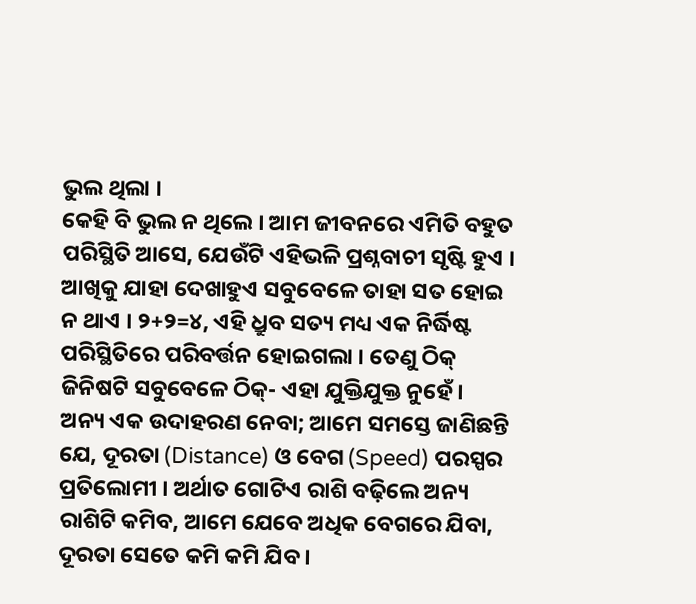ଭୁଲ ଥିଲା ।
କେହି ବି ଭୁଲ ନ ଥିଲେ । ଆମ ଜୀବନରେ ଏମିତି ବହୁତ ପରିସ୍ଥିତି ଆସେ, ଯେଉଁଟି ଏହିଭଳି ପ୍ରଶ୍ନବାଚୀ ସୃଷ୍ଟି ହୁଏ । ଆଖିକୁ ଯାହା ଦେଖାହୁଏ ସବୁବେଳେ ତାହା ସତ ହୋଇ ନ ଥାଏ । ୨+୨=୪, ଏହି ଧ୍ରୁବ ସତ୍ୟ ମଧ୍ୟ ଏକ ନିର୍ଦ୍ଧିଷ୍ଟ ପରିସ୍ଥିତିରେ ପରିବର୍ତ୍ତନ ହୋଇଗଲା । ତେଣୁ ଠିକ୍ ଜିନିଷଟି ସବୁବେଳେ ଠିକ୍- ଏହା ଯୁକ୍ତିଯୁକ୍ତ ନୁହେଁ ।
ଅନ୍ୟ ଏକ ଉଦାହରଣ ନେବା; ଆମେ ସମସ୍ତେ ଜାଣିଛନ୍ତି ଯେ, ଦୂରତା (Distance) ଓ ବେଗ (Speed) ପରସ୍ପର ପ୍ରତିଲୋମୀ । ଅର୍ଥାତ ଗୋଟିଏ ରାଶି ବଢ଼ିଲେ ଅନ୍ୟ ରାଶିଟି କମିବ, ଆମେ ଯେବେ ଅଧିକ ବେଗରେ ଯିବା, ଦୂରତା ସେତେ କମି କମି ଯିବ ।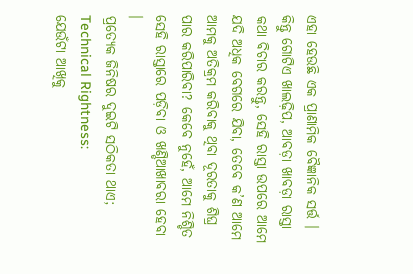ଏହା ହେଉଛି ଏକ ପ୍ରାଣାମିକ ବୈଜ୍ଞାନିକ ସର୍ତ୍ତ । କିନ୍ତୁ ଗୋଟିଏ ଖାଲଢ଼ିପ, ଆବଡ଼ା ଖାବଡ଼ା ରାସ୍ତା କଥା ବିଚାର କରନ୍ତୁ, ସେହି ରାସ୍ତା ଉପରେ ଆମେ ଯଦି ଅଧିକ ବେଗରେ ଯିବା, ତେବେ କ’ଣ ଆମେ ଆମକୁ ଅତିକ୍ରମ କରିବାକୁ ଥିବା ଦୂରତାକୁ ଶିଘ୍ର ପାର କରିପାରିବା? କେବେ ନୁହେଁ, ଆମେ ନିଶ୍ଚିତ ସେହି ରାସ୍ତାରେ ପଡ଼ିବା ଓ ଖଣ୍ଡିଆଖାବରା ହେବା ।
ପ୍ରତ୍ୟେକ ଜିନିଷର ଦୁଇଟି ସଠିକତା ଥାଏ;
Technical Rightness:
ଯେଉଁଟା ଆଖିକୁ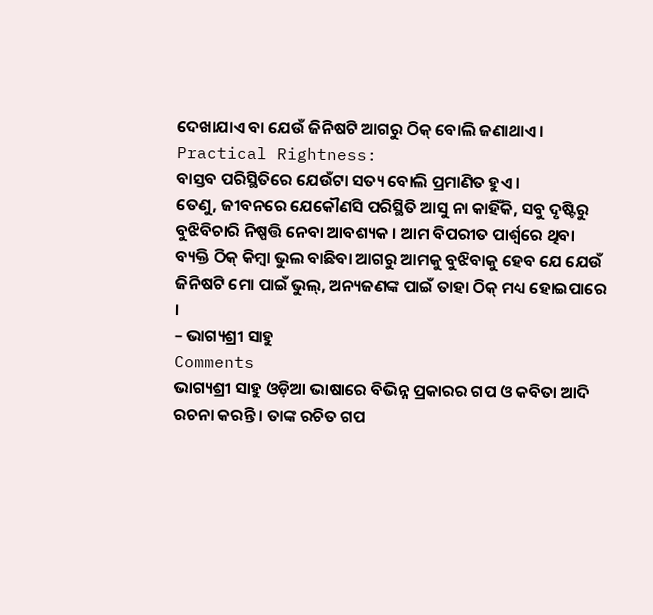ଦେଖାଯାଏ ବା ଯେଉଁ ଜିନିଷଟି ଆଗରୁ ଠିକ୍ ବୋଲି ଜଣାଥାଏ ।
Practical Rightness:
ବାସ୍ତବ ପରିସ୍ଥିତିରେ ଯେଉଁଟା ସତ୍ୟ ବୋଲି ପ୍ରମାଣିତ ହୁଏ ।
ତେଣୁ, ଜୀବନରେ ଯେକୌଣସି ପରିସ୍ଥିତି ଆସୁ ନା କାହିଁକି, ସବୁ ଦୃଷ୍ଟିରୁ ବୁଝିବିଚାରି ନିଷ୍ପତ୍ତି ନେବା ଆବଶ୍ୟକ । ଆମ ବିପରୀତ ପାର୍ଶ୍ୱରେ ଥିବା ବ୍ୟକ୍ତି ଠିକ୍ କିମ୍ବା ଭୁଲ ବାଛିବା ଆଗରୁ ଆମକୁ ବୁଝିବାକୁ ହେବ ଯେ ଯେଉଁ ଜିନିଷଟି ମୋ ପାଇଁ ଭୁଲ୍, ଅନ୍ୟଜଣଙ୍କ ପାଇଁ ତାହା ଠିକ୍ ମଧ୍ୟ ହୋଇପାରେ ।
– ଭାଗ୍ୟଶ୍ରୀ ସାହୁ
Comments
ଭାଗ୍ୟଶ୍ରୀ ସାହୁ ଓଡ଼ିଆ ଭାଷାରେ ବିଭିନ୍ନ ପ୍ରକାରର ଗପ ଓ କବିତା ଆଦି ରଚନା କରନ୍ତି । ତାଙ୍କ ରଚିତ ଗପ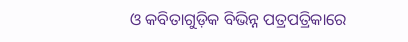ଓ କବିତାଗୁଡ଼ିକ ବିଭିନ୍ନ ପତ୍ରପତ୍ରିକାରେ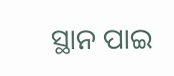ସ୍ଥାନ ପାଇ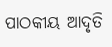ପାଠକୀୟ ଆଦୃତି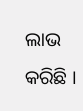ଲାଭ କରିଛି ।